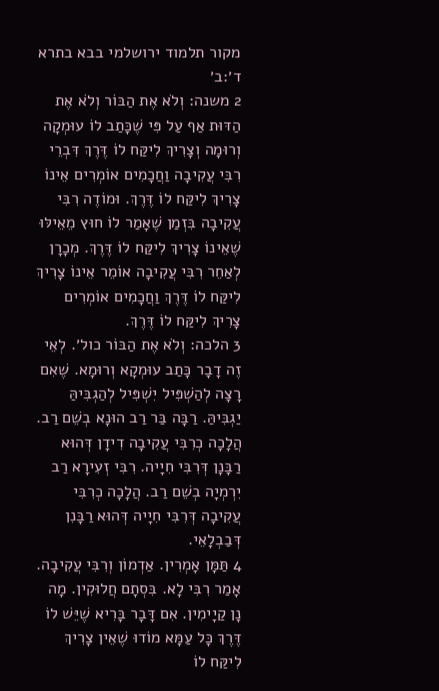מקור תלמוד ירושלמי בבא בתרא ד׳:ב׳
2 משנה: וְלֹא אֶת הַבּוֹר וְלֹא אֶת הַדּוּת אַף עַל פִּי שֶׁכָּתַב לוֹ עוּמְקָה וְרוּמָה וְצָרִיךְ לִיקַּח לוֹ דֶּרֶךְ דִּבְרֵי רִבִּי עֲקִיבָה וַחֲכָמִים אוֹמְרִים אֵינוֹ צָרִיךְ לִיקַּח לוֹ דֶּרֶךְ. וּמוֹדֶה רִבִּי עֲקִיבָה בִּזְמַן שֶׁאָמַר לוֹ חוּץ מֵאֵילּוּ שֶׁאֵינוֹ צָרִיךְ לִיקַּח לוֹ דֶּרֶךְ. מְכָרָן לְאַחֵר רִבִּי עֲקִיבָה אוֹמֵר אֵינוֹ צָרִיךְ לִיקַּח לוֹ דֶּרֶךְ וַחֲכָמִים אוֹמְרִים צָרִיךְ לִיקַּח לוֹ דֶּרֶךְ.
3 הלכה: וְלֹא אֶת הַבּוֹר כול׳. לְאֵי זֶה דָבָר כָּתַב עוּמְקָא וְרוּמָא. שֶׁאִם רָצָה לְהַשְׁפִּיל יִשְׁפִּיל לְהַגְבִּיהַּ יַגְבִּיהַּ. רַבָּה בַּר רַב הוּנָא בְשֵׁם רַב. הֲלָכָה כְרִבִּי עֲקִיבָה דִידָן דְּהוּא רַבָּנָן דְּרִבִּי חִיָיה. רִבִּי זְעִירָא רַב יִרְמְיָה בְשֵׁם רַב. הֲלָכָה כְרִבִּי עֲקִיבָה דְּרִבִּי חִיָיה דְּהוּא רַבָּנִן דְּבַבְלָאֵי.
4 תַּמָּן אָמְרִין. אַדְמוֹן וְרִבִּי עֲקִיבָה. אָמַר רִבִּי לָא. בִּסְתָם חֲלוּקִין. מָה נָן קַיָימִין. אִם דָּבָר בָּרִיא שֶׁיֵּשׁ לוֹ דֶּרֶךְ כָּל עַמָּא מוֹדוּ שֶׁאֵין צָרִיךְ לִיקַּח לוֹ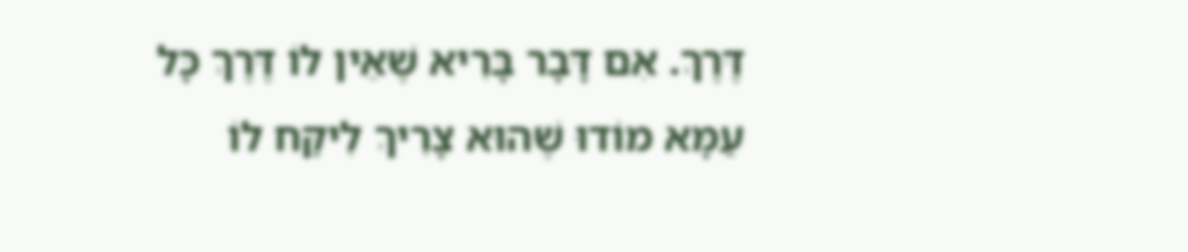דֶּרֶךְ. אִם דָּבָר בָּרִיא שֶׁאֵין לוֹ דֶּרֶךְ כָּל עַמָּא מוֹדוּ שֶׁהוּא צָרִיךְ לִיקַּח לוֹ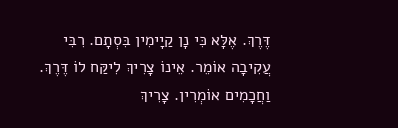דֶּרֶךְ. אֶלָּא כִּי נָן קַיָימִין בִּסְתָם. רִבִּי עֲקִיבָה אוֹמֵר. אֵינוֹ צָרִיךְ לִיקַּח לוֹ דֶּרֶךְ. וַחֲכָמִים אוֹמְרִין. צָרִיךְ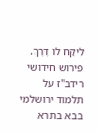לִיקַּח לוֹ דֶּרֶךְ.
פירוש חידושי רידב"ז על תלמוד ירושלמי בבא בתרא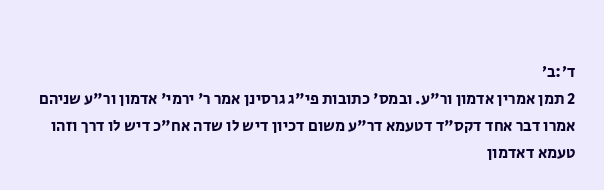ד׳:ב׳
2 תמן אמרין אדמון ור"ע. ובמס' כתובות פי"ג גרסינן אמר ר' ירמי' אדמון ור"ע שניהם אמרו דבר אחד דקס"ד דטעמא דר"ע משום דכיון דיש לו שדה אח"כ דיש לו דרך וזהו טעמא דאדמון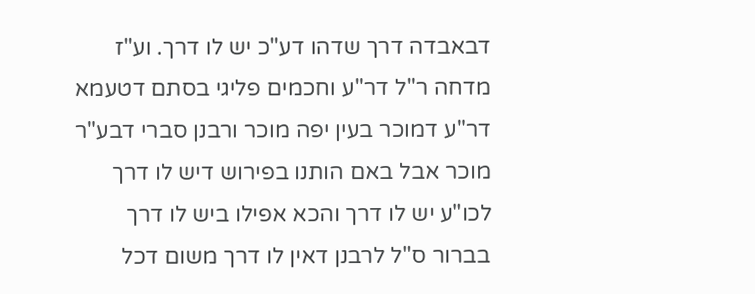דבאבדה דרך שדהו דע"כ יש לו דרך. וע"ז מדחה ר"ל דר"ע וחכמים פליגי בסתם דטעמא דר"ע דמוכר בעין יפה מוכר ורבנן סברי דבע"ר מוכר אבל באם הותנו בפירוש דיש לו דרך לכו"ע יש לו דרך והכא אפילו ביש לו דרך בברור ס"ל לרבנן דאין לו דרך משום דכל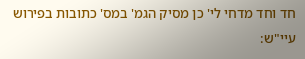חד וחד מדחי לי' כן מסיק הגמ' במס' כתובות בפירוש עיי"ש: